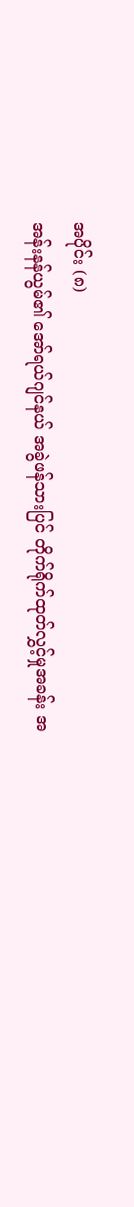အပိုင်း (၈)
အန်းနန်ယွမ်၏ အော်ရယ်ဂျင်နယ် အခွဲဖန်သားပြင် တိုက်ရိုက်ထုတ်လွှင့်မှုအခန်း အ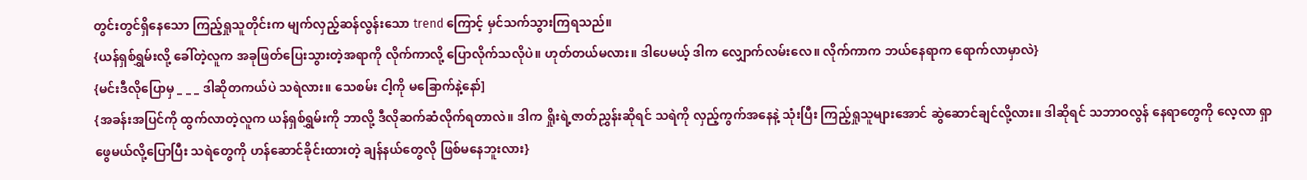တွင်းတွင်ရှိနေသော ကြည့်ရှုသူတိုင်းက မျက်လှည့်ဆန်လွန်းသော trend ကြောင့် မှင်သက်သွားကြရသည်။
{ယန်ရှစ်ရွှမ်းလို့ ခေါ်တဲ့လူက အခုဖြတ်ပြေးသွားတဲ့အရာကို လိုက်ကာလို့ ပြောလိုက်သလိုပဲ။ ဟုတ်တယ်မလား။ ဒါပေမယ့် ဒါက လျှောက်လမ်းလေ။ လိုက်ကာက ဘယ်နေရာက ရောက်လာမှာလဲ}
{မင်းဒီလိုပြောမှ _ _ _ ဒါဆိုတကယ်ပဲ သရဲလား။ သေစမ်း ငါ့ကို မခြောက်နဲ့နော်]
{အခန်းအပြင်ကို ထွက်လာတဲ့လူက ယန်ရှစ်ရွှမ်းကို ဘာလို့ ဒီလိုဆက်ဆံလိုက်ရတာလဲ။ ဒါက ရှိုးရဲ့ဇာတ်ညွှန်းဆိုရင် သရဲကို လှည့်ကွက်အနေနဲ့ သုံးပြီး ကြည့်ရှုသူများအောင် ဆွဲဆောင်ချင်လို့လား။ ဒါဆိုရင် သဘာဝလွန် နေရာတွေကို လေ့လာ ရှာဖွေမယ်လို့ပြောပြီး သရဲတွေကို ဟန်ဆောင်ခိုင်းထားတဲ့ ချန်နယ်တွေလို ဖြစ်မနေဘူးလား}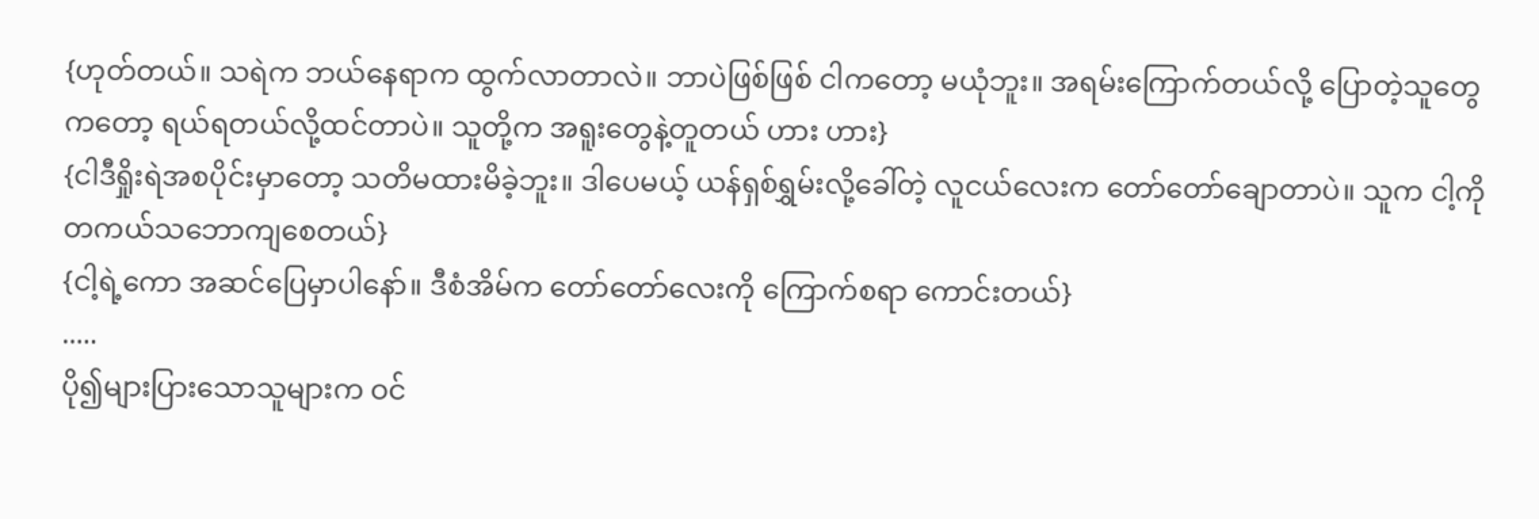{ဟုတ်တယ်။ သရဲက ဘယ်နေရာက ထွက်လာတာလဲ။ ဘာပဲဖြစ်ဖြစ် ငါကတော့ မယုံဘူး။ အရမ်းကြောက်တယ်လို့ ပြောတဲ့သူတွေကတော့ ရယ်ရတယ်လို့ထင်တာပဲ။ သူတို့က အရူးတွေနဲ့တူတယ် ဟား ဟား}
{ငါဒီရှိုးရဲအစပိုင်းမှာတော့ သတိမထားမိခဲ့ဘူး။ ဒါပေမယ့် ယန်ရှစ်ရွှမ်းလို့ခေါ်တဲ့ လူငယ်လေးက တော်တော်ချောတာပဲ။ သူက ငါ့ကို တကယ်သဘောကျစေတယ်}
{ငါ့ရဲ့ကော အဆင်ပြေမှာပါနော်။ ဒီစံအိမ်က တော်တော်လေးကို ကြောက်စရာ ကောင်းတယ်}
.....
ပို၍များပြားသောသူများက ဝင်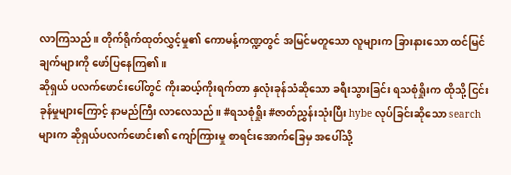လာကြသည်။ တိုက်ရိုက်ထုတ်လွှင့်မှု၏ ကောမန့်ကဏ္ဍတွင် အမြင်မတူသော လူများက ခြားနားသော ထင်မြင်ချက်များကို ဖော်ပြနေကြ၏။
ဆိုရှယ် ပလက်ဖောင်းပေါ်တွင် ကိုးဆယ့်ကိုးရက်တာ နှလုံးခုန်သံဆိုသော ခရီးသွားခြင်း ရသစုံရှိုးက ထိုသို့ ငြင်းခုန်မှုများကြောင့် နာမည်ကြီး လာလေသည်။ #ရသစုံရှိုး #ဇာတ်ညွှန်းသုံးပြီး hybe လုပ်ခြင်းဆိုသော search များက ဆိုရှယ်ပလက်ဖောင်း၏ ကျော်ကြားမှု စာရင်းအောက်ခြေမှ အပေါ်သို့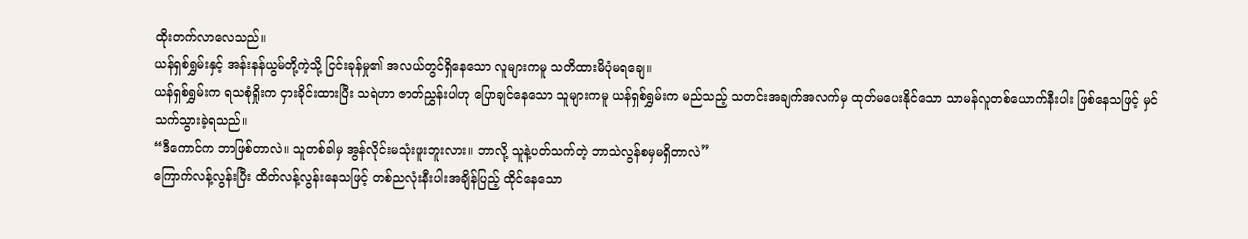ထိုးတက်လာလေသည်။
ယန်ရှစ်ရွှမ်းနှင့် အန်းနန်ယွမ်တို့ကဲ့သို့ ငြင်းခုန်မှု၏ အလယ်တွင်ရှိနေသော လူများကမူ သတိထားမိပုံမရချေ။
ယန်ရှစ်ရွှမ်းက ရသစုံရှိုးက ငှားခိုင်းထားပြီး သရဲဟာ ဇာတ်ညွှန်းပါဟု ပြောချင်နေသော သူများကမူ ယန်ရှစ်ရွှမ်းက မည်သည့် သတင်းအချက်အလက်မှ ထုတ်မပေးနိုင်သော သာမန်လူတစ်ယောက်နီးပါး ဖြစ်နေသဖြင့် မှင်သက်သွားခဲ့ရသည်။
“ဒီကောင်က ဘာဖြစ်တာလဲ။ သူတစ်ခါမှ အွန်လိုင်းမသုံးဖူးဘူးလား။ ဘာလို့ သူနဲ့ပတ်သက်တဲ့ ဘာသဲလွန်စမှမရှိတာလဲ”
ကြောက်လန့်လွန်းပြီး ထိတ်လန့်လွန်းနေသဖြင့် တစ်ညလုံးနီးပါးအချိန်ပြည့် ထိုင်နေသော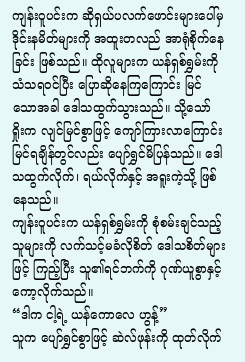ကျန်းဝူပင်းက ဆိုရှယ်ပလက်ဖောင်းများပေါ်မှ ဒိုင်းနမိတ်များကို အထူးတလည် အာရုံစိုက်နေခြင်း ဖြစ်သည်။ ထိုလူများက ယန်ရှစ်ရွှမ်းကို သံသရဝင်ပြီး ပြောဆိုနေကြကြောင်း မြင်သောအခါ ဒေါသထွက်သွားသည်။ သို့သော် ရှိုးက လျင်မြင်စွာဖြင့် ကျော်ကြားလာကြောင်း မြင်ရချိန်တွင်လည်း ပျော်ရွှင်မိပြန်သည်။ ဒေါသထွက်လိုက်၊ ရယ်လိုက်နှင့် အရူးကဲ့သို့ ဖြစ်နေသည်။
ကျန်းဝူပင်းက ယန်ရှစ်ရွှမ်းကို စုံစမ်းချင်သည့် သူများကို လက်သင့်မခံလိုစိတ် ဒေါသစိတ်များဖြင့် ကြည့်ပြီး သူ၏ရင်ဘက်ကို ဂုဏ်ယူစွာနှင့် ကော့လိုက်သည်။
“ဒါက ငါ့ရဲ့ ယန်ကောလေ ဟွန့်”
သူက ပျော်ရွှင်စွာဖြင့် ဆဲလ်ဖုန်းကို ထုတ်လိုက်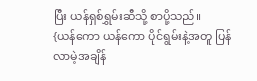ပြီး ယန်ရှစ်ရွှမ်းဆီသို့ စာပို့သည်။
{ယန်ကော ယန်ကော ပိုင်ရွမ်းနဲ့အတူ ပြန်လာမဲ့အချိန်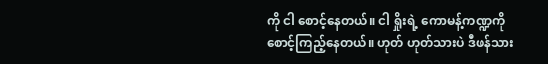ကို ငါ စောင့်နေတယ်။ ငါ ရှိုးရဲ့ ကောမန့်ကဏ္ဍကို စောင့်ကြည့်နေတယ်။ ဟုတ် ဟုတ်သားပဲ ဒီဖန်သား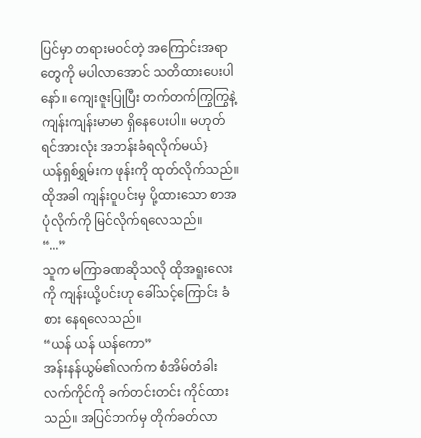ပြင်မှာ တရားမဝင်တဲ့ အကြောင်းအရာတွေကို မပါလာအောင် သတိထားပေးပါနော်။ ကျေးဇူးပြုပြီး တက်တက်ကြွကြွနဲ့ ကျန်းကျန်းမာမာ ရှိနေပေးပါ။ မဟုတ်ရင်အားလုံး အဘန်းခံရလိုက်မယ်}
ယန်ရှစ်ရွှမ်းက ဖုန်းကို ထုတ်လိုက်သည်။ ထိုအခါ ကျန်းဝူပင်းမှ ပို့ထားသော စာအပုံလိုက်ကို မြင်လိုက်ရလေသည်။
“...”
သူက မကြာခဏဆိုသလို ထိုအရူးလေးကို ကျန်းယို့ပင်းဟု ခေါ်သင့်ကြောင်း ခံစား နေရလေသည်။
“ယန် ယန် ယန်ကော”
အန်းနန်ယွမ်၏လက်က စံအိမ်တံခါး လက်ကိုင်ကို ခက်တင်းတင်း ကိုင်ထားသည်။ အပြင်ဘက်မှ တိုက်ခတ်လာ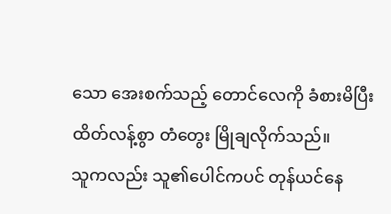သော အေးစက်သည့် တောင်လေကို ခံစားမိပြီး ထိတ်လန့်စွာ တံတွေး မြိုချလိုက်သည်။
သူကလည်း သူ၏ပေါင်ကပင် တုန်ယင်နေ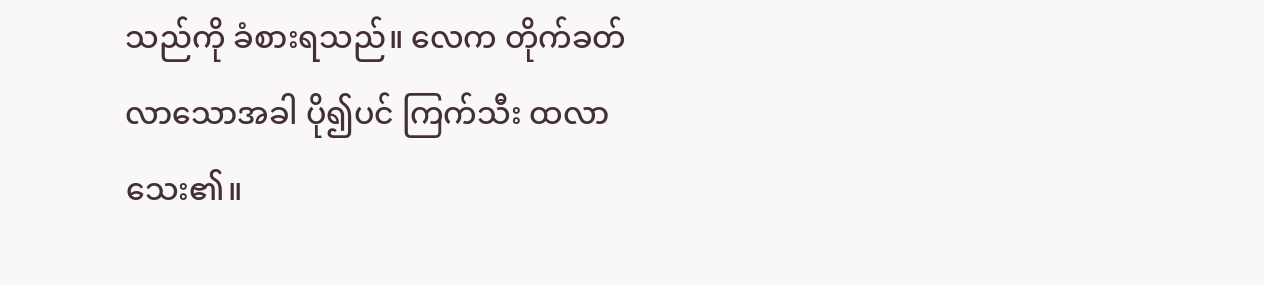သည်ကို ခံစားရသည်။ လေက တိုက်ခတ်လာသောအခါ ပို၍ပင် ကြက်သီး ထလာသေး၏။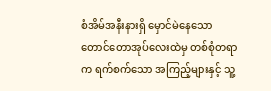စံအိမ်အနီးနားရှိ မှောင်မဲနေသော တောင်တောအုပ်လေးထဲမှ တစ်စုံတရာက ရက်စက်သော အကြည့်များနှင့် သူ့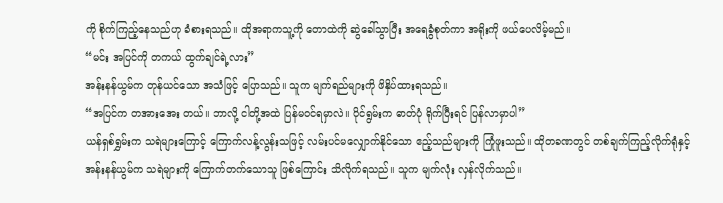ကို စိုက်ကြည့်နေသည်ဟု ခံစားရသည်။ ထိုအရာကသူ့ကို တောထဲကို ဆွဲခေါ်သွာပြီး အရေခွံစုတ်ကာ အရိုးကို ဖယ်ပေလိမ့်မည်။
“မင်း အပြင်ကို တကယ် ထွက်ချင်ရဲ့လား”
အန်းနန်ယွမ်က တုန်ယင်သော အသံဖြင့် ပြောသည်။ သူက မျက်ရည်များကို ဖိနှိပ်ထားရသည်။
“အပြင်က တအားအေး တယ်။ ဘာလို့ ငါတို့အထဲ ပြန်မဝင်ရမှာလဲ။ ပိုင်ရွမ်းက ဓာတ်ပုံ ရိုက်ပြီးရင် ပြန်လာမှာပါ”
ယန်ရှစ်ရွှမ်းက သရဲများကြောင့် ကြောက်လန့်လွန်းသဖြင့် လမ်းပင်မလျှောက်နိုင်သော ဧည့်သည်များကို ကြုံဖူးသည်။ ထိုတခဏတွင် တစ်ချက်ကြည့်လိုက်ရုံနှင့် အန်းနန်ယွမ်က သရဲများကို ကြောက်တက်သောသူ ဖြစ်ကြောင်း သိလိုက်ရသည်။ သူက မျက်လုံး လှန်လိုက်သည်။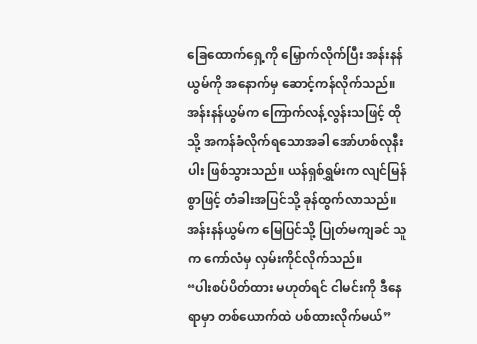ခြေထောက်ရှေ့ကို မြှောက်လိုက်ပြီး အန်းနန်ယွမ်ကို အနောက်မှ ဆောင့်ကန်လိုက်သည်။
အန်းနန်ယွမ်က ကြောက်လန့်လွန်းသဖြင့် ထိုသို့ အကန်ခံလိုက်ရသောအခါ အော်ဟစ်လုနီးပါး ဖြစ်သွားသည်။ ယန်ရှစ်ရွှမ်းက လျင်မြန်စွာဖြင့် တံခါးအပြင်သို့ ခုန်ထွက်လာသည်။ အန်းနန်ယွမ်က မြေပြင်သို့ ပြုတ်မကျခင် သူက ကော်လံမှ လှမ်းကိုင်လိုက်သည်။
“ပါးစပ်ပိတ်ထား မဟုတ်ရင် ငါမင်းကို ဒီနေရာမှာ တစ်ယောက်ထဲ ပစ်ထားလိုက်မယ်”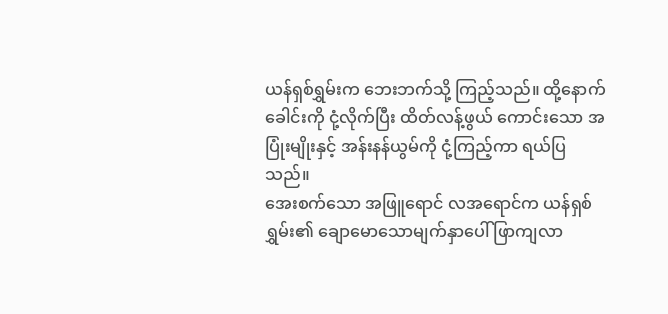ယန်ရှစ်ရွှမ်းက ဘေးဘက်သို့ ကြည့်သည်။ ထို့နောက် ခေါင်းကို ငုံ့လိုက်ပြီး ထိတ်လန့်ဖွယ် ကောင်းသော အပြုံးမျိုးနှင့် အန်းနန်ယွမ်ကို ငုံ့ကြည့်ကာ ရယ်ပြသည်။
အေးစက်သော အဖြူရောင် လအရောင်က ယန်ရှစ်ရွှမ်း၏ ချောမောသောမျက်နှာပေါ် ဖြာကျလာ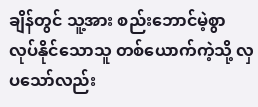ချိန်တွင် သူ့အား စည်းဘောင်မဲ့စွာ လုပ်နိုင်သောသူ တစ်ယောက်ကဲ့သို့ လှပသော်လည်း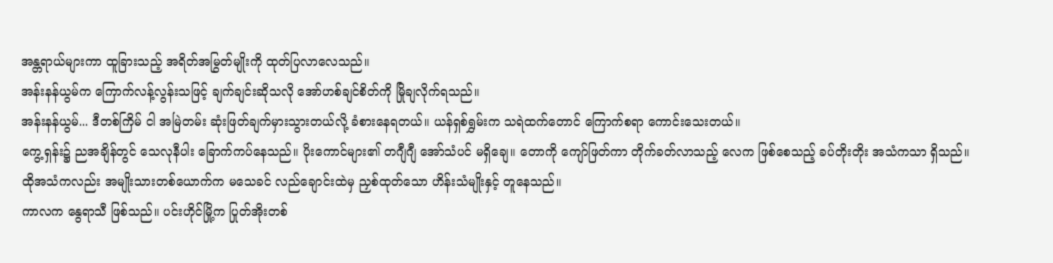အန္တရာယ်များကာ ထူခြားသည့် အရိတ်အမြွတ်မျိုးကို ထုတ်ပြလာလေသည်။
အန်းနန်ယွမ်က ကြောက်လန့်လွန်းသဖြင့် ချက်ချင်းဆိုသလို အော်ဟစ်ချင်စိတ်ကို မြိုချလိုက်ရသည်။
အန်းနန်ယွမ်... ဒီတစ်ကြိမ် ငါ အမြဲတမ်း ဆုံးဖြတ်ချက်မှားသွားတယ်လို့ ခံစားနေရတယ်။ ယန်ရှစ်ရွှမ်းက သရဲထက်တောင် ကြောက်စရာ ကောင်းသေးတယ်။
ကွေ့ရှန်း၌ ညအချိန်တွင် သေလုနီပါး ခြောက်ကပ်နေသည်။ ပိုးကောင်များ၏ တဂျီဂျီ အော်သံပင် မရှိချေ။ တောကို ကျော်ဖြတ်ကာ တိုက်ခတ်လာသည့် လေက ဖြစ်စေသည့် ခပ်တိုးတိုး အသံကသာ ရှိသည်။ ထိုအသံကလည်း အမျိုးသားတစ်ယောက်က မသေခင် လည်ချောင်းထဲမှ ညှစ်ထုတ်သော ဟိန်းသံမျိုးနှင့် တူနေသည်။
ကာလက နွေရာသီ ဖြစ်သည်။ ပင်းဟိုင်မြို့က ပြုတ်အိုးတစ်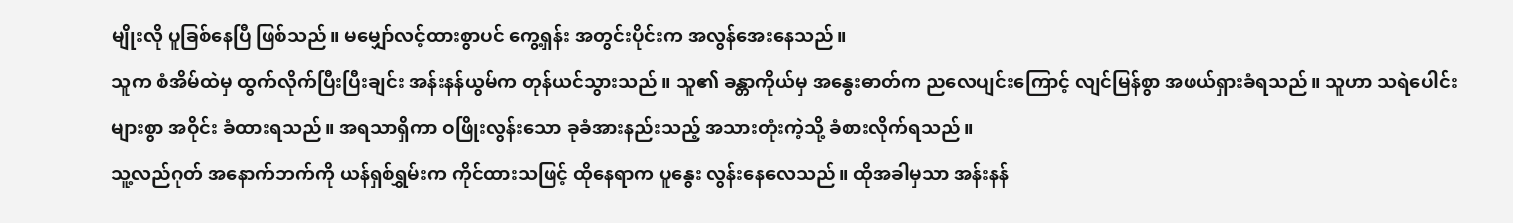မျိုးလို ပူခြစ်နေပြီ ဖြစ်သည်။ မမျှော်လင့်ထားစွာပင် ကွေ့ရှန်း အတွင်းပိုင်းက အလွန်အေးနေသည်။
သူက စံအိမ်ထဲမှ ထွက်လိုက်ပြီးပြီးချင်း အန်းနန်ယွမ်က တုန်ယင်သွားသည်။ သူ၏ ခန္တာကိုယ်မှ အနွေးဓာတ်က ညလေပျင်းကြောင့် လျင်မြန်စွာ အဖယ်ရှားခံရသည်။ သူဟာ သရဲပေါင်းများစွာ အဝိုင်း ခံထားရသည်။ အရသာရှိကာ ဝဖြိုးလွန်းသော ခုခံအားနည်းသည့် အသားတုံးကဲ့သို့ ခံစားလိုက်ရသည်။
သူ့လည်ဂုတ် အနောက်ဘက်ကို ယန်ရှစ်ရွှမ်းက ကိုင်ထားသဖြင့် ထိုနေရာက ပူနွေး လွန်းနေလေသည်။ ထိုအခါမှသာ အန်းနန်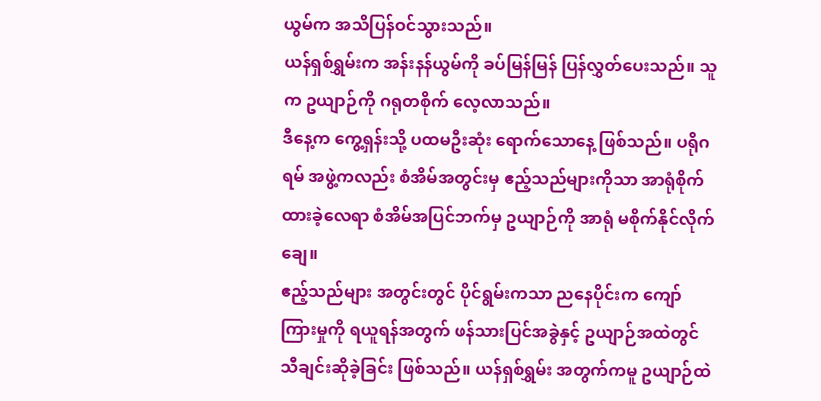ယွမ်က အသိပြန်ဝင်သွားသည်။
ယန်ရှစ်ရွှမ်းက အန်းနန်ယွမ်ကို ခပ်မြန်မြန် ပြန်လွှတ်ပေးသည်။ သူက ဥယျာဉ်ကို ဂရုတစိုက် လေ့လာသည်။
ဒီနေ့က ကွေ့ရှန်းသို့ ပထမဦးဆုံး ရောက်သောနေ့ ဖြစ်သည်။ ပရိုဂရမ် အဖွဲ့ကလည်း စံအိမ်အတွင်းမှ ဧည့်သည်များကိုသာ အာရုံစိုက်ထားခဲ့လေရာ စံအိမ်အပြင်ဘက်မှ ဥယျာဉ်ကို အာရုံ မစိုက်နိုင်လိုက်ချေ။
ဧည့်သည်များ အတွင်းတွင် ပိုင်ရွမ်းကသာ ညနေပိုင်းက ကျော်ကြားမှုကို ရယူရန်အတွက် ဖန်သားပြင်အခွဲနှင့် ဥယျာဉ်အထဲတွင် သီချင်းဆိုခဲ့ခြင်း ဖြစ်သည်။ ယန်ရှစ်ရွှမ်း အတွက်ကမူ ဥယျာဉ်ထဲ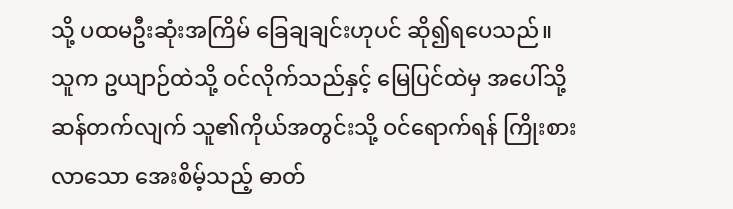သို့ ပထမဦးဆုံးအကြိမ် ခြေချချင်းဟုပင် ဆို၍ရပေသည်။
သူက ဥယျာဉ်ထဲသို့ ဝင်လိုက်သည်နှင့် မြေပြင်ထဲမှ အပေါ်သို့ ဆန်တက်လျက် သူ၏ကိုယ်အတွင်းသို့ ဝင်ရောက်ရန် ကြိုးစားလာသော အေးစိမ့်သည့် ဓာတ်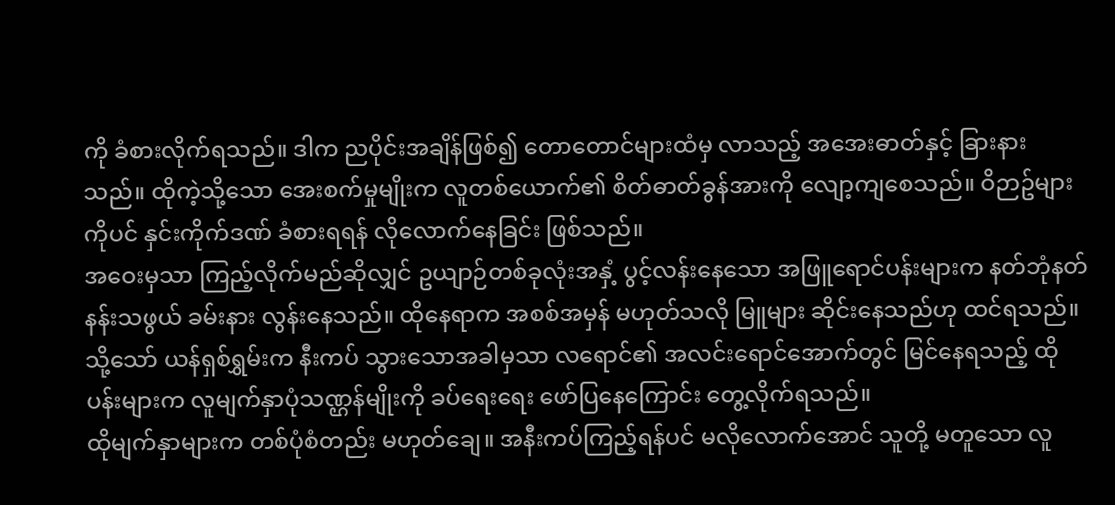ကို ခံစားလိုက်ရသည်။ ဒါက ညပိုင်းအချိန်ဖြစ်၍ တောတောင်များထံမှ လာသည့် အအေးဓာတ်နှင့် ခြားနားသည်။ ထိုကဲ့သို့သော အေးစက်မှုမျိုးက လူတစ်ယောက်၏ စိတ်ဓာတ်ခွန်အားကို လျော့ကျစေသည်။ ဝိဉာဥ်များကိုပင် နှင်းကိုက်ဒဏ် ခံစားရရန် လိုလောက်နေခြင်း ဖြစ်သည်။
အဝေးမှသာ ကြည့်လိုက်မည်ဆိုလျှင် ဥယျာဉ်တစ်ခုလုံးအနှံ့ ပွင့်လန်းနေသော အဖြူရောင်ပန်းများက နတ်ဘုံနတ်နန်းသဖွယ် ခမ်းနား လွန်းနေသည်။ ထိုနေရာက အစစ်အမှန် မဟုတ်သလို မြူများ ဆိုင်းနေသည်ဟု ထင်ရသည်။ သို့သော် ယန်ရှစ်ရွှမ်းက နီးကပ် သွားသောအခါမှသာ လရောင်၏ အလင်းရောင်အောက်တွင် မြင်နေရသည့် ထိုပန်းများက လူမျက်နှာပုံသဏ္ဌန်မျိုးကို ခပ်ရေးရေး ဖော်ပြနေကြောင်း တွေ့လိုက်ရသည်။
ထိုမျက်နှာများက တစ်ပုံစံတည်း မဟုတ်ချေ။ အနီးကပ်ကြည့်ရန်ပင် မလိုလောက်အောင် သူတို့ မတူသော လူ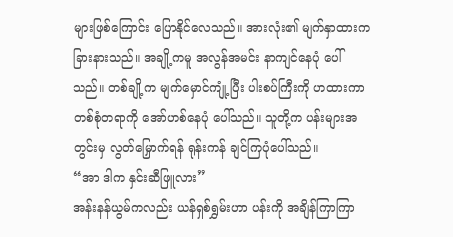များဖြစ်ကြောင်း ပြောနိုင်လေသည်။ အားလုံး၏ မျက်နှာထားက ခြားနားသည်။ အချို့ကမူ အလွန်အမင်း နာကျင်နေပုံ ပေါ်သည်။ တစ်ချို့က မျက်မှောင်ကျုံ့ပြီး ပါးစပ်ကြီးကို ဟထားကာ တစ်စုံတရာကို အော်ဟစ်နေပုံ ပေါ်သည်။ သူတို့က ပန်းများအတွင်းမှ လွတ်မြှောက်ရန် ရုန်းကန် ချင်ကြပုံပေါ်သည်။
“အာ ဒါက နှင်းဆီဖြူလား”
အန်းနန်ယွမ်ကလည်း ယန်ရှစ်ရွှမ်းဟာ ပန်းကို အချိန်ကြာကြာ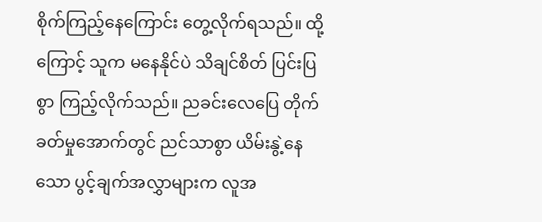စိုက်ကြည့်နေကြောင်း တွေ့လိုက်ရသည်။ ထို့ကြောင့် သူက မနေနိုင်ပဲ သိချင်စိတ် ပြင်းပြစွာ ကြည့်လိုက်သည်။ ညခင်းလေပြေ တိုက်ခတ်မှုအောက်တွင် ညင်သာစွာ ယိမ်းနွဲ့နေသော ပွင့်ချက်အလွှာများက လူအ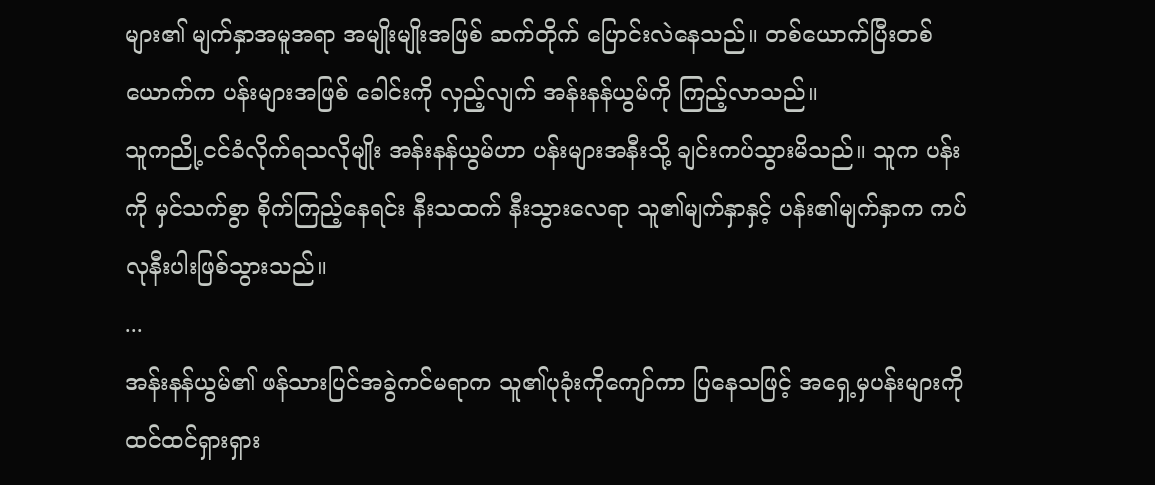များ၏ မျက်နှာအမူအရာ အမျိုးမျိုးအဖြစ် ဆက်တိုက် ပြောင်းလဲနေသည်။ တစ်ယောက်ပြီးတစ်ယောက်က ပန်းများအဖြစ် ခေါင်းကို လှည့်လျက် အန်းနန်ယွမ်ကို ကြည့်လာသည်။
သူကညို့ငင်ခံလိုက်ရသလိုမျိုး အန်းနန်ယွမ်ဟာ ပန်းများအနီးသို့ ချင်းကပ်သွားမိသည်။ သူက ပန်းကို မှင်သက်စွာ စိုက်ကြည့်နေရင်း နီးသထက် နီးသွားလေရာ သူ၏မျက်နှာနှင့် ပန်း၏မျက်နှာက ကပ်လုနီးပါးဖြစ်သွားသည်။
...
အန်းနန်ယွမ်၏ ဖန်သားပြင်အခွဲကင်မရာက သူ၏ပုခုံးကိုကျော်ကာ ပြနေသဖြင့် အရှေ့မှပန်းများကို ထင်ထင်ရှားရှား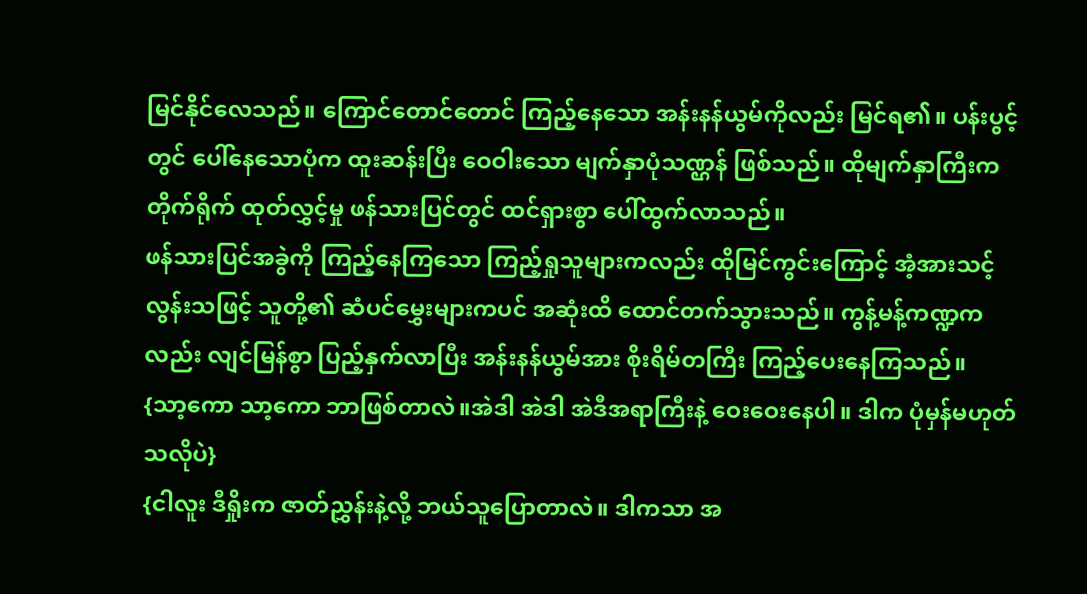မြင်နိုင်လေသည်။ ကြောင်တောင်တောင် ကြည့်နေသော အန်းနန်ယွမ်ကိုလည်း မြင်ရ၏။ ပန်းပွင့်တွင် ပေါ်နေသောပုံက ထူးဆန်းပြီး ဝေဝါးသော မျက်နှာပုံသဏ္ဌန် ဖြစ်သည်။ ထိုမျက်နှာကြီးက တိုက်ရိုက် ထုတ်လွှင့်မှု ဖန်သားပြင်တွင် ထင်ရှားစွာ ပေါ်ထွက်လာသည်။
ဖန်သားပြင်အခွဲကို ကြည့်နေကြသော ကြည့်ရှုသူများကလည်း ထိုမြင်ကွင်းကြောင့် အံ့အားသင့် လွန်းသဖြင့် သူတို့၏ ဆံပင်မွှေးများကပင် အဆုံးထိ ထောင်တက်သွားသည်။ ကွန့်မန့်ကဏ္ဍကလည်း လျင်မြန်စွာ ပြည့်နှက်လာပြီး အန်းနန်ယွမ်အား စိုးရိမ်တကြီး ကြည့်ပေးနေကြသည်။
{သာ့ကော သာ့ကော ဘာဖြစ်တာလဲ။အဲဒါ အဲဒါ အဲဒီအရာကြီးနဲ့ ဝေးဝေးနေပါ။ ဒါက ပုံမှန်မဟုတ်သလိုပဲ}
{ငါလူး ဒီရှိုးက ဇာတ်ညွှန်းနဲ့လို့ ဘယ်သူပြောတာလဲ။ ဒါကသာ အ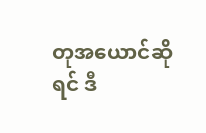တုအယောင်ဆိုရင် ဒီ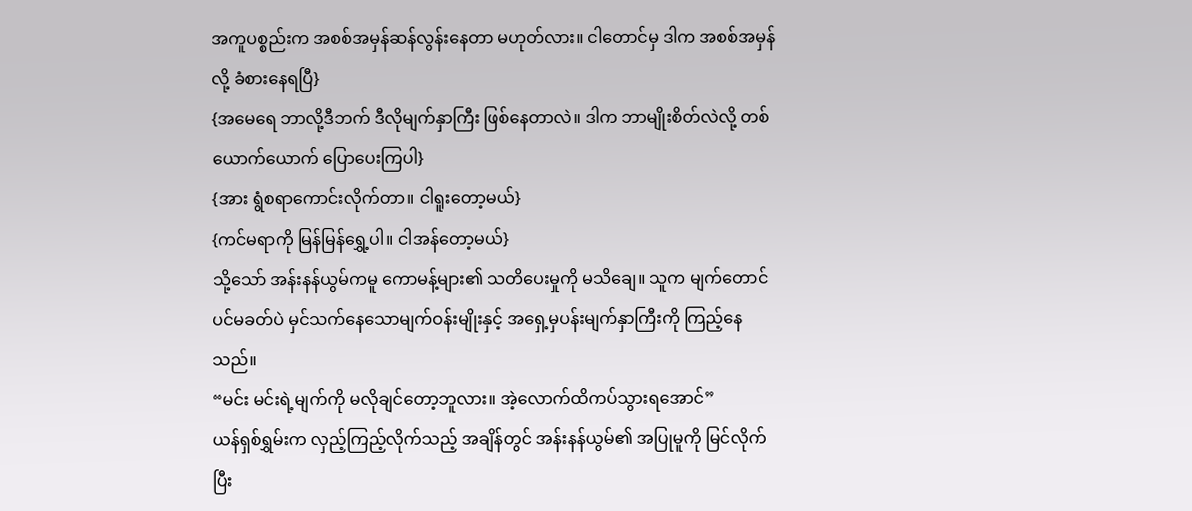အကူပစ္စည်းက အစစ်အမှန်ဆန်လွန်းနေတာ မဟုတ်လား။ ငါတောင်မှ ဒါက အစစ်အမှန်လို့ ခံစားနေရပြီ}
{အမေရေ ဘာလို့ဒီဘက် ဒီလိုမျက်နှာကြီး ဖြစ်နေတာလဲ။ ဒါက ဘာမျိုးစိတ်လဲလို့ တစ်ယောက်ယောက် ပြောပေးကြပါ}
{အား ရွံစရာကောင်းလိုက်တာ။ ငါရူးတော့မယ်}
{ကင်မရာကို မြန်မြန်ရွှေ့ပါ။ ငါအန်တော့မယ်}
သို့သော် အန်းနန်ယွမ်ကမူ ကောမန့်များ၏ သတိပေးမှုကို မသိချေ။ သူက မျက်တောင်ပင်မခတ်ပဲ မှင်သက်နေသောမျက်ဝန်းမျိုးနှင့် အရှေ့မှပန်းမျက်နှာကြီးကို ကြည့်နေသည်။
“မင်း မင်းရဲ့မျက်ကို မလိုချင်တော့ဘူလား။ အဲ့လောက်ထိကပ်သွားရအောင်”
ယန်ရှစ်ရွှမ်းက လှည့်ကြည့်လိုက်သည့် အချိန်တွင် အန်းနန်ယွမ်၏ အပြုမူကို မြင်လိုက်ပြီး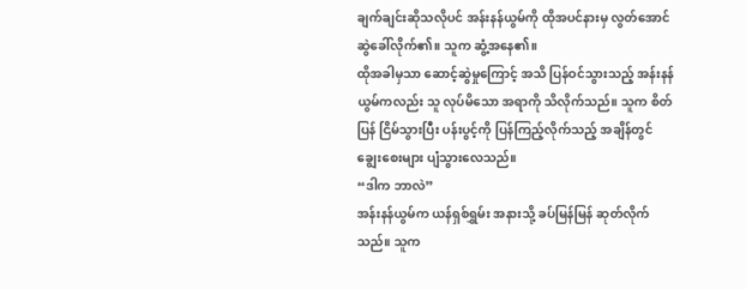ချက်ချင်းဆိုသလိုပင် အန်းနန်ယွမ်ကို ထိုအပင်နားမှ လွတ်အောင် ဆွဲခေါ်လိုက်၏။ သူက ဆွံ့အနေ၏။
ထိုအခါမှသာ ဆောင့်ဆွဲမှုကြောင့် အသိ ပြန်ဝင်သွားသည့် အန်းနန်ယွမ်ကလည်း သူ လုပ်မိသော အရာကို သိလိုက်သည်။ သူက စိတ်ပြန် ငြိမ်သွားပြီး ပန်းပွင့်ကို ပြန်ကြည့်လိုက်သည့် အချိန်တွင် ချွေးစေးများ ပျံသွားလေသည်။
“ဒါက ဘာလဲ”
အန်းနန်ယွမ်က ယန်ရှစ်ရွှမ်း အနားသို့ ခပ်မြန်မြန် ဆုတ်လိုက်သည်။ သူက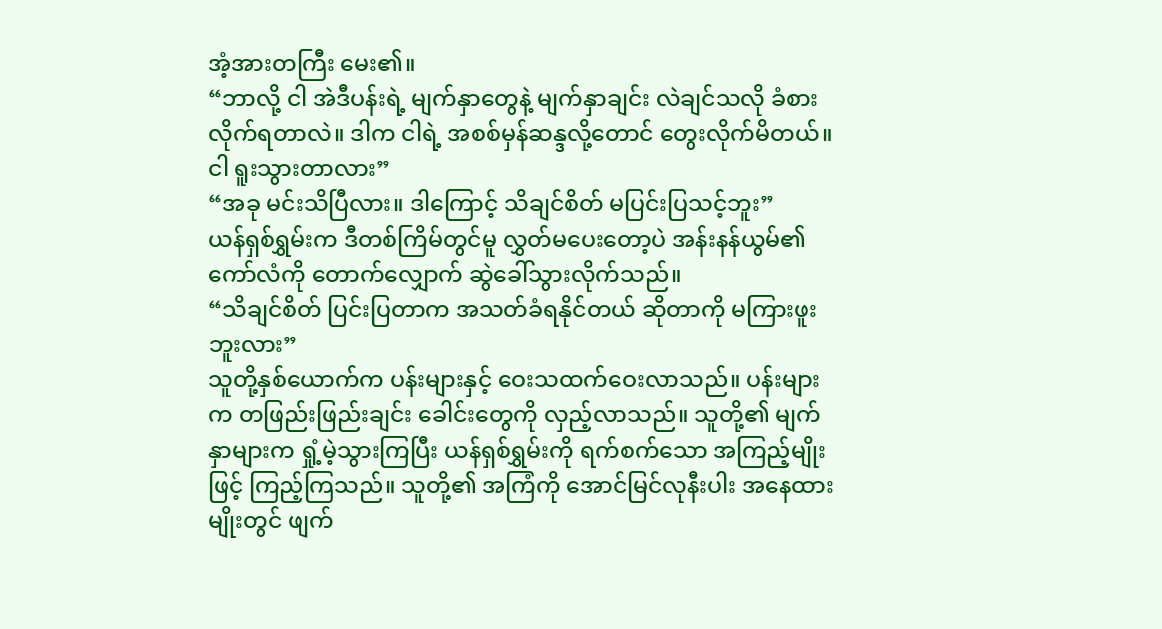အံ့အားတကြီး မေး၏။
“ဘာလို့ ငါ အဲဒီပန်းရဲ့ မျက်နှာတွေနဲ့ မျက်နှာချင်း လဲချင်သလို ခံစားလိုက်ရတာလဲ။ ဒါက ငါရဲ့ အစစ်မှန်ဆန္ဒလို့တောင် တွေးလိုက်မိတယ်။ ငါ ရူးသွားတာလား”
“အခု မင်းသိပြီလား။ ဒါကြောင့် သိချင်စိတ် မပြင်းပြသင့်ဘူး”
ယန်ရှစ်ရွှမ်းက ဒီတစ်ကြိမ်တွင်မူ လွှတ်မပေးတော့ပဲ အန်းနန်ယွမ်၏ ကော်လံကို တောက်လျှောက် ဆွဲခေါ်သွားလိုက်သည်။
“သိချင်စိတ် ပြင်းပြတာက အသတ်ခံရနိုင်တယ် ဆိုတာကို မကြားဖူးဘူးလား”
သူတို့နှစ်ယောက်က ပန်းများနှင့် ဝေးသထက်ဝေးလာသည်။ ပန်းများက တဖြည်းဖြည်းချင်း ခေါင်းတွေကို လှည့်လာသည်။ သူတို့၏ မျက်နှာများက ရှုံ့မဲ့သွားကြပြီး ယန်ရှစ်ရွှမ်းကို ရက်စက်သော အကြည့်မျိုးဖြင့် ကြည့်ကြသည်။ သူတို့၏ အကြံကို အောင်မြင်လုနီးပါး အနေထားမျိုးတွင် ဖျက်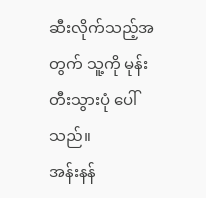ဆီးလိုက်သည့်အတွက် သူ့ကို မုန်းတီးသွားပုံ ပေါ်သည်။
အန်းနန်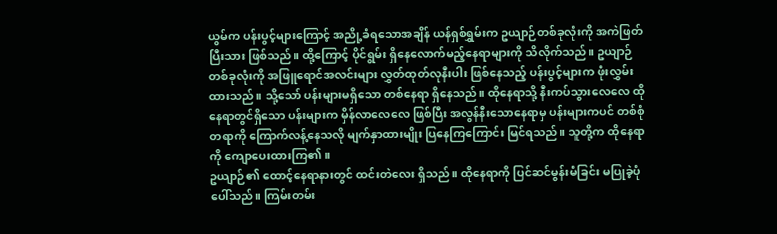ယွမ်က ပန်းပွင့်များကြောင့် အညို့ခံရသောအချိန် ယန်ရှစ်ရွှမ်းက ဥယျာဉ်တစ်ခုလုံးကို အကဲဖြတ်ပြီးသား ဖြစ်သည်။ ထို့ကြောင့် ပိုင်ရွမ်း ရှိနေလောက်မည့်နေရာများကို သိလိုက်သည်။ ဥယျာဉ်တစ်ခုလုံးကို အဖြူရောင်အလင်းများ လွှတ်ထုတ်လုနီးပါး ဖြစ်နေသည့် ပန်းပွင့်များက ဖုံးလွှမ်းထားသည်။ သို့သော် ပန်းများမရှိသော တစ်နေရာ ရှိနေသည်။ ထိုနေရာသို့ နီးကပ်သွားလေလေ ထိုနေရာတွင်ရှိသော ပန်းများက မှိန်လာလေလေ ဖြစ်ပြီး အလွန်နီးသောနေရာမှ ပန်းများကပင် တစ်စုံတရာကို ကြောက်လန့်နေသလို မျက်နှာထားမျိုး ပြနေကြကြောင်း မြင်ရသည်။ သူတို့က ထိုနေရာကို ကျောပေးထားကြ၏။
ဥယျာဉ်၏ ထောင့်နေရာနားတွင် ထင်းတဲလေး ရှိသည်။ ထိုနေရာကို ပြင်ဆင်မွန်းမံခြင်း မပြုခဲ့ပုံပေါ်သည်။ ကြမ်းတမ်း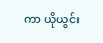ကာ ယိုယွင်း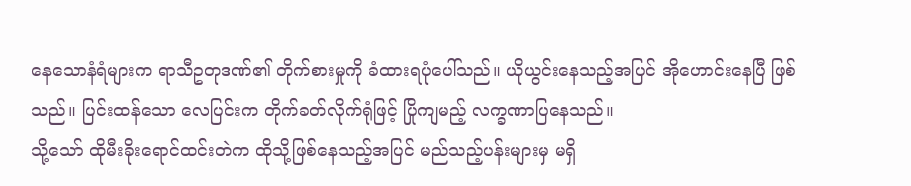နေသောနံရံများက ရာသီဥတုဒဏ်၏ တိုက်စားမှုကို ခံထားရပုံပေါ်သည်။ ယိုယွင်းနေသည့်အပြင် အိုဟောင်းနေပြီ ဖြစ်သည်။ ပြင်းထန်သော လေပြင်းက တိုက်ခတ်လိုက်ရုံဖြင့် ပြိုကျမည့် လက္ခဏာပြနေသည်။
သို့သော် ထိုမီးခိုးရောင်ထင်းတဲက ထိုသို့ဖြစ်နေသည့်အပြင် မည်သည့်ပန်းများမှ မရှိ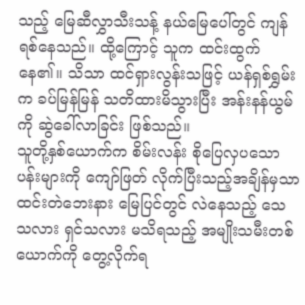သည့် မြေဆီလွှာသီးသန့် နယ်မြေပေါ်တွင် ကျန်ရစ်နေသည်။ ထို့ကြောင့် သူက ထင်းထွက်နေ၏။ သိသာ ထင်ရှားလွန်းသဖြင့် ယန်ရှစ်ရွှမ်းက ခပ်မြန်မြန် သတိထားမိသွားပြီး အန်းနန်ယွမ်ကို ဆွဲခေါ်လာခြင်း ဖြစ်သည်။
သူတို့နှစ်ယောက်က စိမ်းလန်း စိုပြေလှပသော ပန်းများကို ကျော်ဖြတ် လိုက်ပြီးသည့်အချိန်မှသာ ထင်းတဲဘေးနား မြေပြင်တွင် လဲနေသည့် သေသလား ရှင်သလား မသိရသည့် အမျိုးသမီးတစ်ယောက်ကို တွေ့လိုက်ရ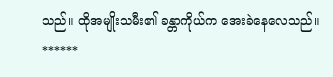သည်။ ထိုအမျိုးသမီး၏ ခန္တာကိုယ်က အေးခဲနေလေသည်။
******